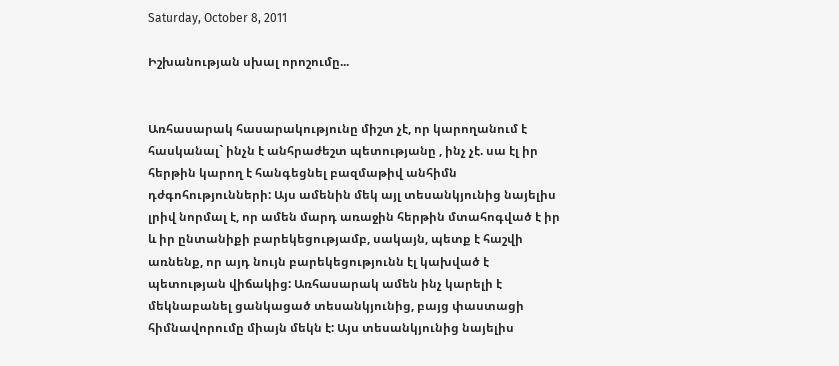Saturday, October 8, 2011

Իշխանության սխալ որոշումը...


Առհասարակ հասարակությունը միշտ չէ, որ կարողանում է հասկանալ` ինչն է անհրաժեշտ պետությանը , ինչ չէ. սա էլ իր հերթին կարող է հանգեցնել բազմաթիվ անհիմն դժգոհությունների: Այս ամենին մեկ այլ տեսանկյունից նայելիս լրիվ նորմալ է, որ ամեն մարդ առաջին հերթին մտահոգված է իր և իր ընտանիքի բարեկեցությամբ, սակայն, պետք է հաշվի առնենք, որ այդ նույն բարեկեցությունն էլ կախված է պետության վիճակից: Առհասարակ ամեն ինչ կարելի է մեկնաբանել ցանկացած տեսանկյունից, բայց փաստացի հիմնավորումը միայն մեկն է: Այս տեսանկյունից նայելիս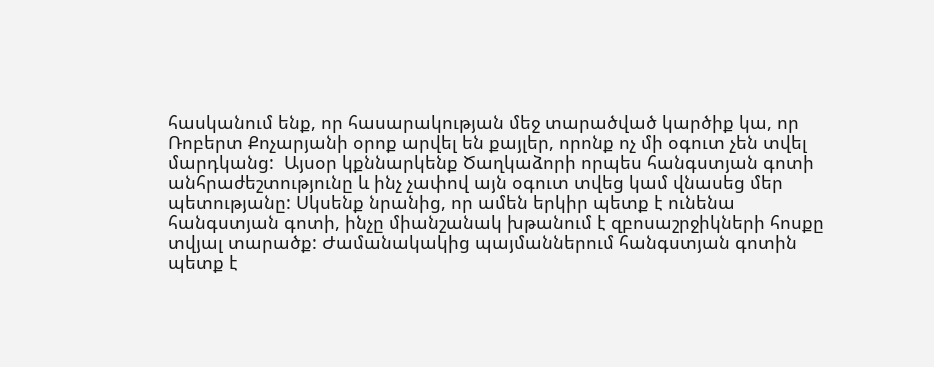հասկանում ենք, որ հասարակության մեջ տարածված կարծիք կա, որ Ռոբերտ Քոչարյանի օրոք արվել են քայլեր, որոնք ոչ մի օգուտ չեն տվել մարդկանց:  Այսօր կքննարկենք Ծաղկաձորի որպես հանգստյան գոտի անհրաժեշտությունը և ինչ չափով այն օգուտ տվեց կամ վնասեց մեր պետությանը: Սկսենք նրանից, որ ամեն երկիր պետք է ունենա հանգստյան գոտի, ինչը միանշանակ խթանում է զբոսաշրջիկների հոսքը տվյալ տարածք: Ժամանակակից պայմաններում հանգստյան գոտին պետք է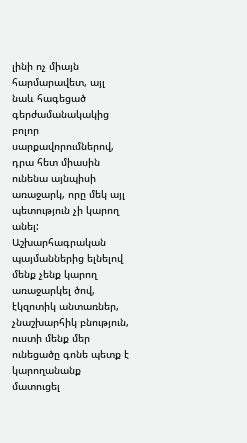լինի ոչ միայն հարմարավետ, այլ նաև հագեցած գերժամանակակից բոլոր սարքավորումներով, դրա հետ միասին ունենա այնպիսի առաջարկ, որը մեկ այլ պետություն չի կարող անել: Աշխարհագրական պայմաններից ելնելով մենք չենք կարող առաջարկել ծով, էկզոտիկ անտառներ, չնաշխարհիկ բնություն, ուստի մենք մեր ունեցածը գոնե պետք է կարողանանք մատուցել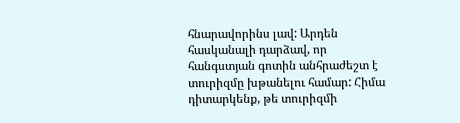հնարավորինս լավ: Արդեն հասկանալի դարձավ, որ հանգստյան գոտին անհրաժեշտ է տուրիզմը խթանելու համար: Հիմա դիտարկենք, թե տուրիզմի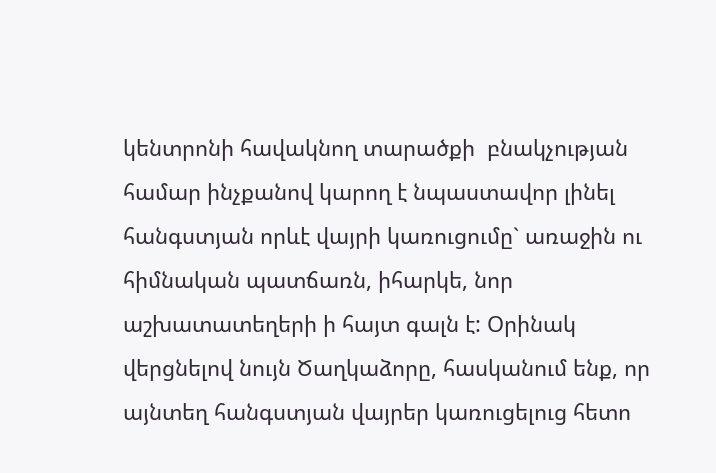կենտրոնի հավակնող տարածքի  բնակչության համար ինչքանով կարող է նպաստավոր լինել հանգստյան որևէ վայրի կառուցումը` առաջին ու հիմնական պատճառն, իհարկե, նոր աշխատատեղերի ի հայտ գալն է: Օրինակ վերցնելով նույն Ծաղկաձորը, հասկանում ենք, որ այնտեղ հանգստյան վայրեր կառուցելուց հետո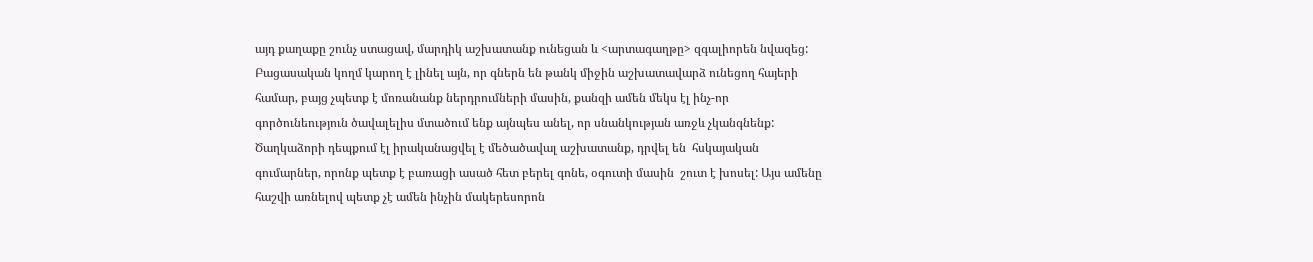այդ քաղաքը շունչ ստացավ, մարդիկ աշխատանք ունեցան և <արտագաղթը> զգալիորեն նվազեց: Բացասական կողմ կարող է լինել այն, որ գներն են թանկ միջին աշխատավարձ ունեցող հայերի համար, բայց չպետք է մոռանանք ներդրումների մասին, քանզի ամեն մեկս էլ ինչ-որ գործունեություն ծավալելիս մտածում ենք այնպես անել, որ սնանկության առջև չկանգնենք: Ծաղկաձորի դեպքում էլ իրականացվել է մեծածավալ աշխատանք, դրվել են  հսկայական գումարներ, որոնք պետք է բառացի ասած հետ բերել գոնե, օգուտի մասին  շուտ է խոսել: Այս ամենը հաշվի առնելով պետք չէ ամեն ինչին մակերեսորոն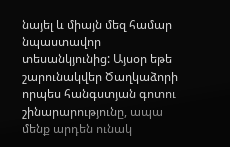նայել և միայն մեզ համար նպաստավոր տեսանկյունից: Այսօր եթե շարունակվեր Ծաղկաձորի որպես հանգստյան գոտու շինարարությունը, ապա մենք արդեն ունակ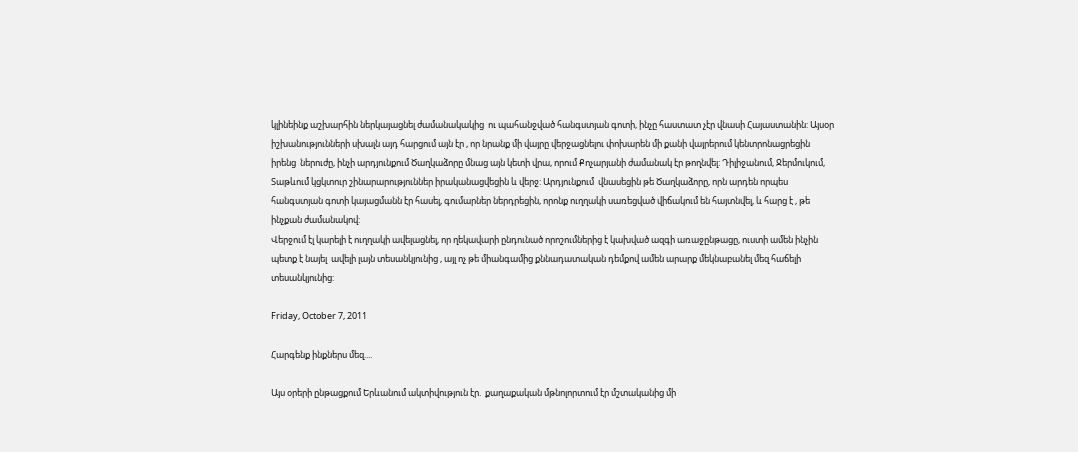կլինեինք աշխարհին ներկայացնել ժամանակակից  ու պահանջված հանգստյան գոտի, ինչը հաստատ չէր վնասի Հայաստանին: Այսօր իշխանությունների սխալն այդ հարցում այն էր , որ նրանք մի վայրը վերջացնելու փոխարեն մի քանի վայրերում կենտրոնացրեցին  իրենց  ներուժը, ինչի արդյունքում Ծաղկաձորը մնաց այն կետի վրա, որում Քոչարյանի ժամանակ էր թողնվել: Դիլիջանում, Ջերմուկում, Տաթևում կցկտուր շինարարություններ իրականացվեցին և վերջ: Արդյունքում  վնասեցին թե Ծաղկաձորը, որն արդեն որպես հանգստյան գոտի կայացմանն էր հասել, գումարներ ներդրեցին, որոնք ուղղակի սառեցված վիճակում են հայտնվել, և հարց է , թե ինչքան ժամանակով:
Վերջում էլ կարելի է ուղղակի ավելացնել, որ ղեկավարի ընդունած որոշումներից է կախված ազգի առաջընթացը, ուստի ամեն ինչին պետք է նայել  ավելի լայն տեսանկյունից , այլ ոչ թե միանգամից քննադատական դեմքով ամեն արարք մեկնաբանել մեզ հաճելի տեսանկյունից:

Friday, October 7, 2011

Հարգենք ինքներս մեզ....

Այս օրերի ընթացքում Երևանում ակտիվություն էր.  քաղաքական մթնոլորտում էր մշտականից մի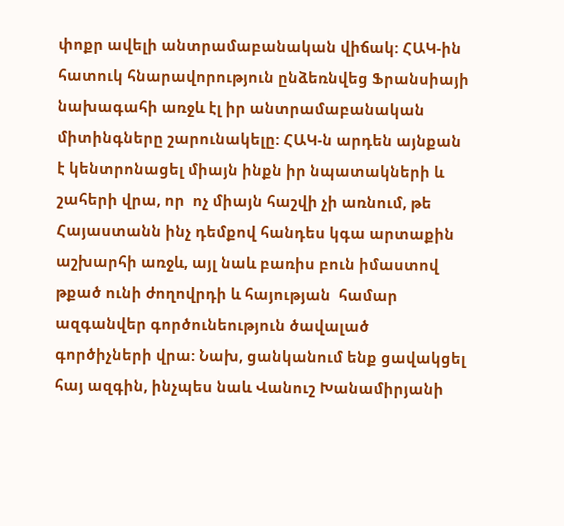փոքր ավելի անտրամաբանական վիճակ: ՀԱԿ-ին հատուկ հնարավորություն ընձեռնվեց Ֆրանսիայի նախագահի առջև էլ իր անտրամաբանական միտինգները շարունակելը: ՀԱԿ-ն արդեն այնքան է կենտրոնացել միայն ինքն իր նպատակների և շահերի վրա, որ  ոչ միայն հաշվի չի առնում, թե  Հայաստանն ինչ դեմքով հանդես կգա արտաքին աշխարհի առջև, այլ նաև բառիս բուն իմաստով թքած ունի ժողովրդի և հայության  համար ազգանվեր գործունեություն ծավալած գործիչների վրա: Նախ, ցանկանում ենք ցավակցել հայ ազգին, ինչպես նաև Վանուշ Խանամիրյանի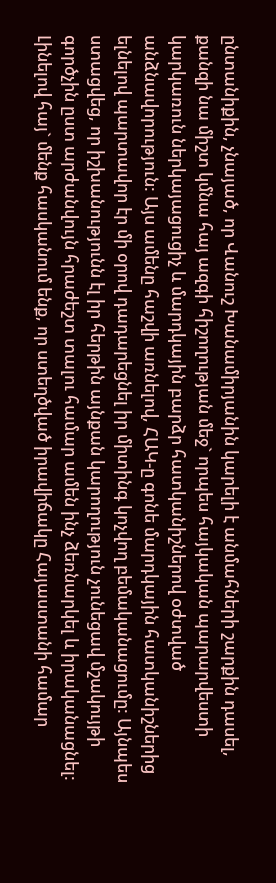ընտանիքին, չնայած, որ Վանուշ Խանամիրյանին կարելի է անմահների շարքին դասել, քանզի նա միշտ կմնա հայ ազգի հիշողության մեջ` որպես հայկական պարարվեստի կարկառուն ներկայացուցիչ և մարդկային բարձր հատկանիշներով օժտված անձնավորություն: Այս ամենը հաշվի առնելով, ՀԱԿ-ը գոնե մարդկային հատկանիշներից ելնելով պարտավոր էր մի օրով դադարեցնել իր միտինգ կոչվող բեմականացումը: Այնպես ստացվեց, որ իշխանությունն էլ իր հերթին այնքան կարողություն չունեցավ մշակույթի գործչին ըստ արժանվույն հրաժեշտ տալու համար ամեն ինչ ձեռնարկել և իրականացնել: Լինելով հայ` մենք հասկանում ենք, որ ստեղծված իրավիճակը Հայաստանի համար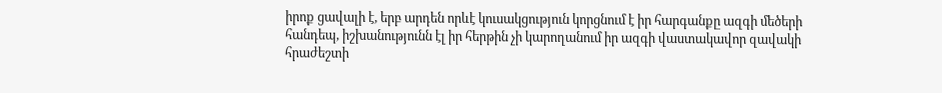իրոք ցավալի է, երբ արդեն որևէ կուսակցություն կորցնում է իր հարգանքը ազգի մեծերի հանդեպ, իշխանությունն էլ իր հերթին չի կարողանում իր ազգի վաստակավոր զավակի հրաժեշտի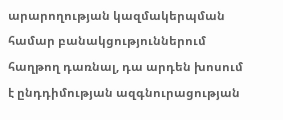արարողության կազմակերպման համար բանակցություններում հաղթող դառնալ, դա արդեն խոսում է ընդդիմության ազգնուրացության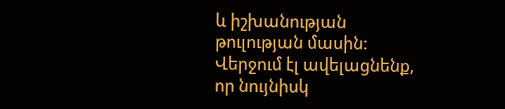և իշխանության թուլության մասին: Վերջում էլ ավելացնենք, որ նույնիսկ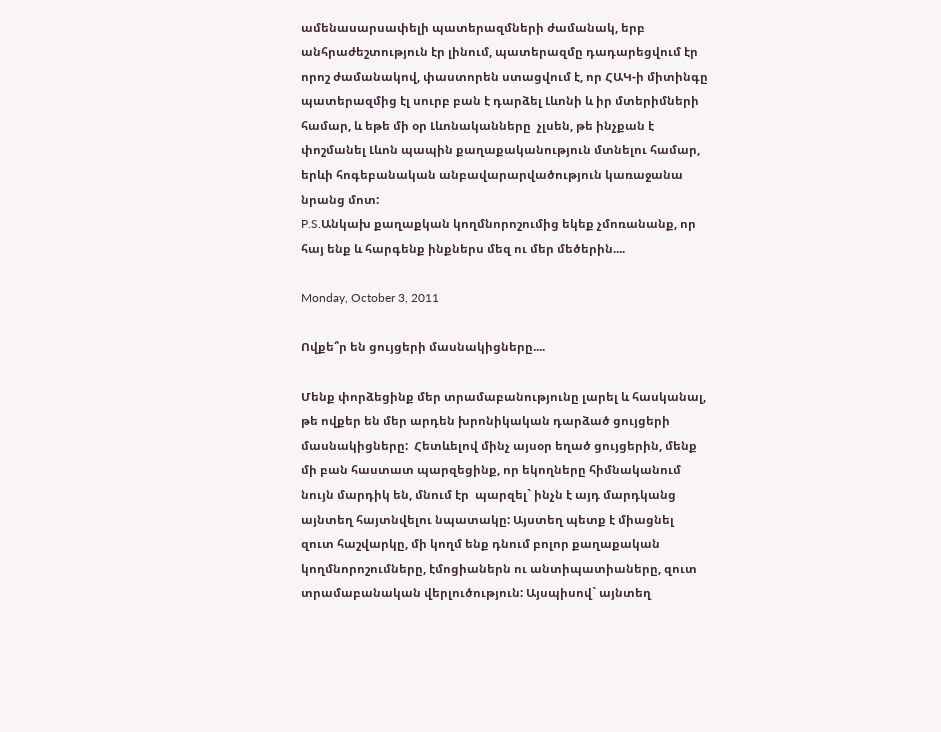ամենասարսափելի պատերազմների ժամանակ, երբ անհրաժեշտություն էր լինում, պատերազմը դադարեցվում էր որոշ ժամանակով, փաստորեն ստացվում է, որ ՀԱԿ-ի միտինգը պատերազմից էլ սուրբ բան է դարձել Լևոնի և իր մտերիմների համար, և եթե մի օր Լևոնականները  չլսեն, թե ինչքան է փոշմանել Լևոն պապին քաղաքականություն մտնելու համար, երևի հոգեբանական անբավարարվածություն կառաջանա նրանց մոտ:
P.S.Անկախ քաղաքկան կողմնորոշումից եկեք չմոռանանք, որ հայ ենք և հարգենք ինքներս մեզ ու մեր մեծերին....

Monday, October 3, 2011

Ովքե՞ր են ցույցերի մասնակիցները....

Մենք փորձեցինք մեր տրամաբանությունը լարել և հասկանալ, թե ովքեր են մեր արդեն խրոնիկական դարձած ցույցերի մասնակիցները:  Հետևելով մինչ այսօր եղած ցույցերին, մենք մի բան հաստատ պարզեցինք, որ եկողները հիմնականում նույն մարդիկ են, մնում էր  պարզել` ինչն է այդ մարդկանց այնտեղ հայտնվելու նպատակը: Այստեղ պետք է միացնել զուտ հաշվարկը, մի կողմ ենք դնում բոլոր քաղաքական կողմնորոշումները, էմոցիաներն ու անտիպատիաները, զուտ  տրամաբանական վերլուծություն: Այսպիսով` այնտեղ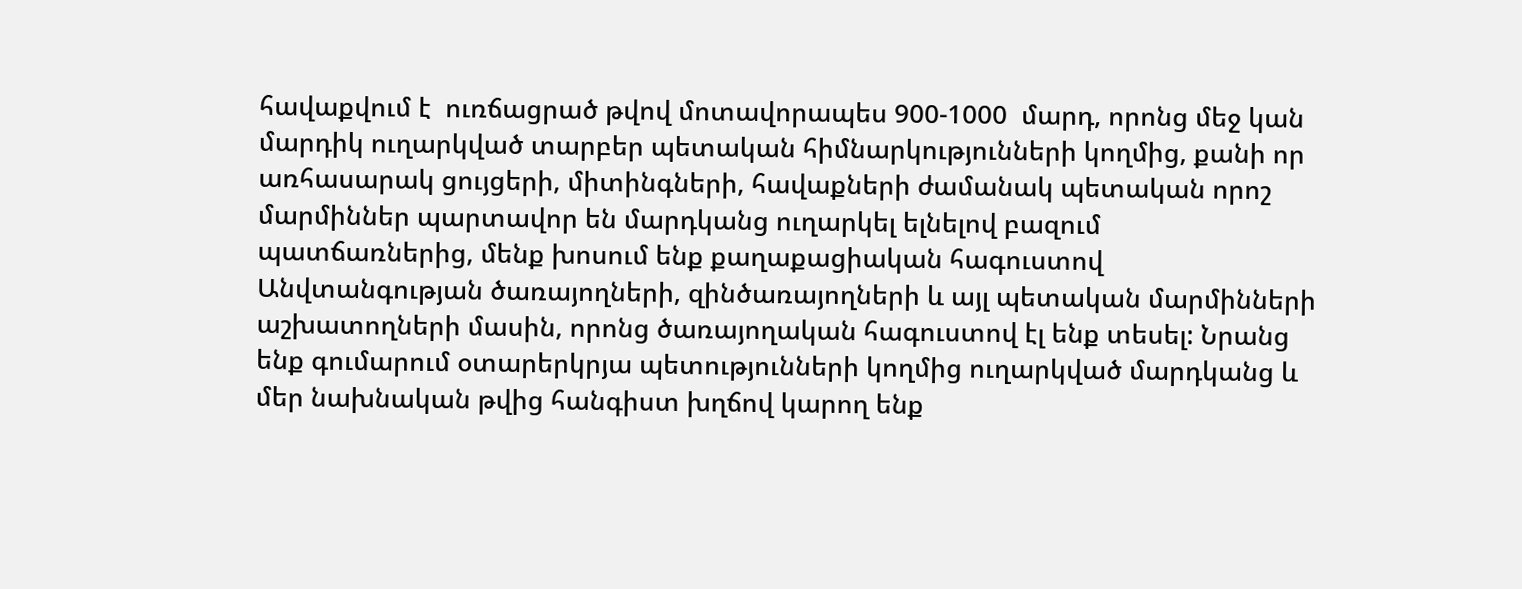հավաքվում է  ուռճացրած թվով մոտավորապես 900-1000  մարդ, որոնց մեջ կան մարդիկ ուղարկված տարբեր պետական հիմնարկությունների կողմից, քանի որ առհասարակ ցույցերի, միտինգների, հավաքների ժամանակ պետական որոշ մարմիններ պարտավոր են մարդկանց ուղարկել ելնելով բազում պատճառներից, մենք խոսում ենք քաղաքացիական հագուստով Անվտանգության ծառայողների, զինծառայողների և այլ պետական մարմինների աշխատողների մասին, որոնց ծառայողական հագուստով էլ ենք տեսել: Նրանց ենք գումարում օտարերկրյա պետությունների կողմից ուղարկված մարդկանց և մեր նախնական թվից հանգիստ խղճով կարող ենք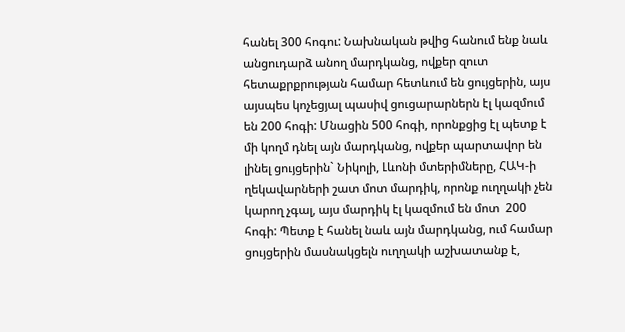հանել 300 հոգու: Նախնական թվից հանում ենք նաև անցուդարձ անող մարդկանց, ովքեր զուտ հետաքրքրության համար հետևում են ցույցերին, այս այսպես կոչեցյալ պասիվ ցուցարարներն էլ կազմում են 200 հոգի: Մնացին 500 հոգի, որոնքցից էլ պետք է մի կողմ դնել այն մարդկանց, ովքեր պարտավոր են լինել ցույցերին` Նիկոլի, Լևոնի մտերիմները, ՀԱԿ-ի ղեկավարների շատ մոտ մարդիկ, որոնք ուղղակի չեն կարող չգալ, այս մարդիկ էլ կազմում են մոտ  200 հոգի: Պետք է հանել նաև այն մարդկանց, ում համար ցույցերին մասնակցելն ուղղակի աշխատանք է,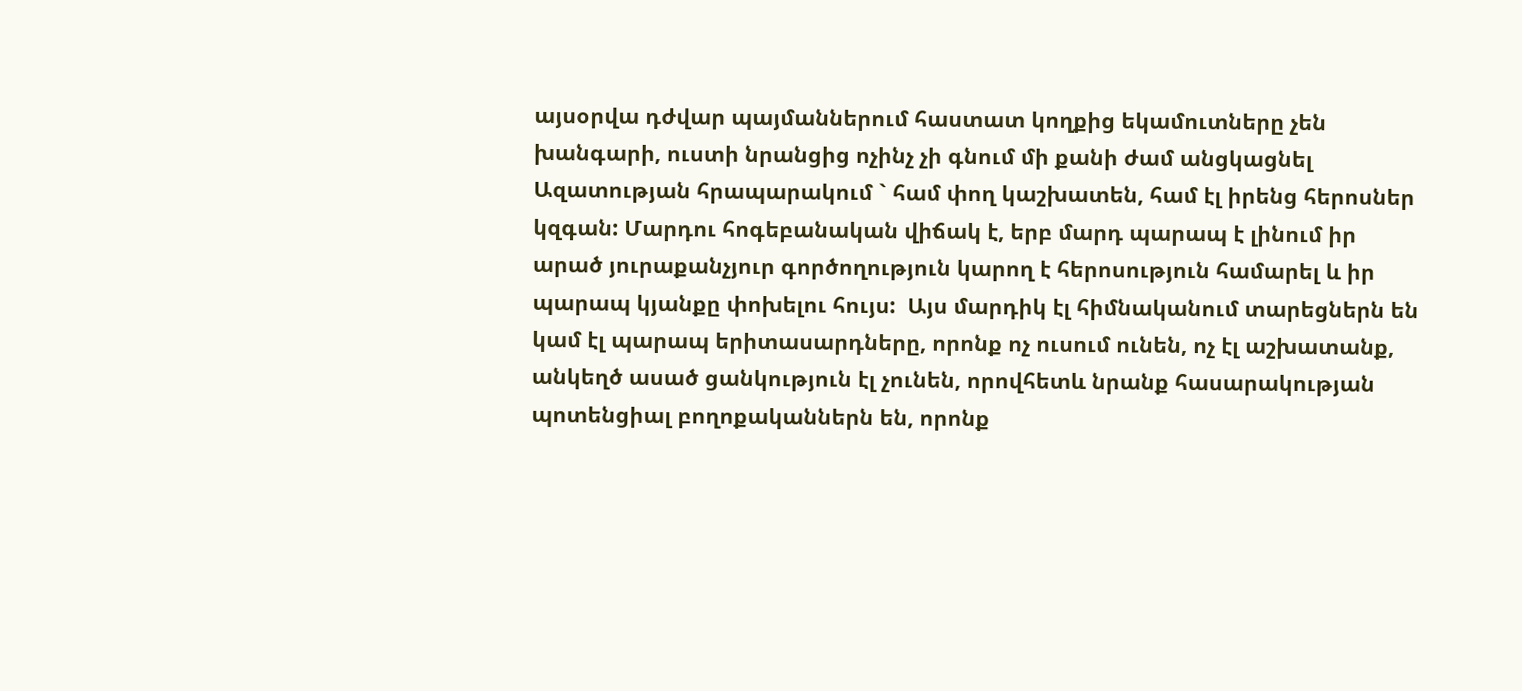այսօրվա դժվար պայմաններում հաստատ կողքից եկամուտները չեն խանգարի, ուստի նրանցից ոչինչ չի գնում մի քանի ժամ անցկացնել Ազատության հրապարակում ` համ փող կաշխատեն, համ էլ իրենց հերոսներ կզգան: Մարդու հոգեբանական վիճակ է, երբ մարդ պարապ է լինում իր արած յուրաքանչյուր գործողություն կարող է հերոսություն համարել և իր պարապ կյանքը փոխելու հույս:  Այս մարդիկ էլ հիմնականում տարեցներն են կամ էլ պարապ երիտասարդները, որոնք ոչ ուսում ունեն, ոչ էլ աշխատանք, անկեղծ ասած ցանկություն էլ չունեն, որովհետև նրանք հասարակության պոտենցիալ բողոքականներն են, որոնք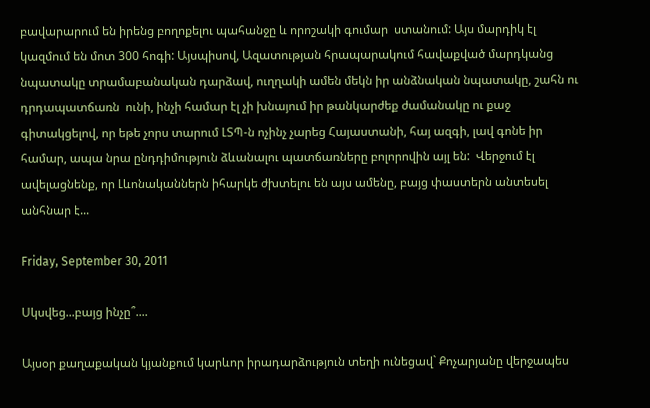բավարարում են իրենց բողոքելու պահանջը և որոշակի գումար  ստանում: Այս մարդիկ էլ կազմում են մոտ 300 հոգի: Այսպիսով, Ազատության հրապարակում հավաքված մարդկանց նպատակը տրամաբանական դարձավ, ուղղակի ամեն մեկն իր անձնական նպատակը, շահն ու դրդապատճառն  ունի, ինչի համար էլ չի խնայում իր թանկարժեք ժամանակը ու քաջ գիտակցելով, որ եթե չորս տարում ԼՏՊ-ն ոչինչ չարեց Հայաստանի, հայ ազգի, լավ գոնե իր համար, ապա նրա ընդդիմություն ձևանալու պատճառները բոլորովին այլ են:  Վերջում էլ ավելացնենք, որ Լևոնականներն իհարկե ժխտելու են այս ամենը, բայց փաստերն անտեսել անհնար է...

Friday, September 30, 2011

Սկսվեց...բայց ինչը՞....

Այսօր քաղաքական կյանքում կարևոր իրադարձություն տեղի ունեցավ` Քոչարյանը վերջապես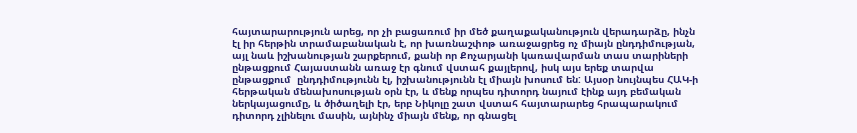հայտարարություն արեց, որ չի բացառում իր մեծ քաղաքականություն վերադարձը, ինչն էլ իր հերթին տրամաբանական է, որ խառնաշփոթ առաջացրեց ոչ միայն ընդդիմության, այլ նաև իշխանության շարքերում, քանի որ Քոչարյանի կառավարման տաս տարիների ընթացքում Հայաստանն առաջ էր գնում վստահ քայլերով, իսկ այս երեք տարվա ընթացքում  ընդդիմությունն էլ, իշխանությունն էլ միայն խոսում են: Այսօր նույնպես ՀԱԿ-ի հերթական մենախոսության օրն էր, և մենք որպես դիտորդ նայում էինք այդ բեմական ներկայացումը, և ծիծաղելի էր, երբ Նիկոլը շատ վստահ հայտարարեց հրապարակում դիտորդ չլինելու մասին, այնինչ միայն մենք, որ գնացել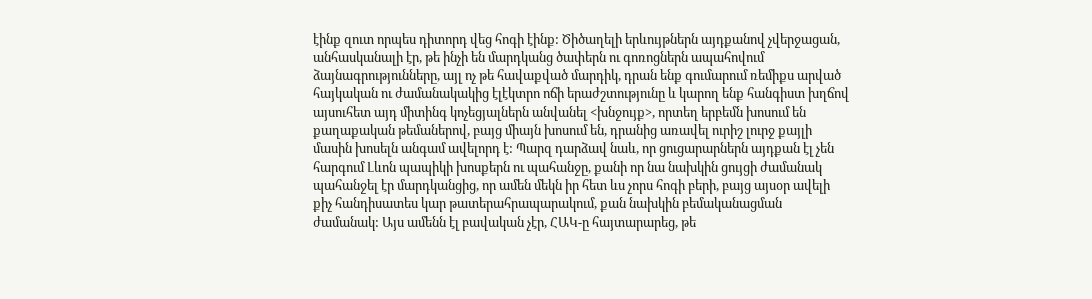էինք զուտ որպես դիտորդ վեց հոգի էինք: Ծիծաղելի երևույթներն այդքանով չվերջացան, անհասկանալի էր, թե ինչի են մարդկանց ծափերն ու գոռոցներն ապահովում ձայնագրությունները, այլ ոչ թե հավաքված մարդիկ, դրան ենք գումարում ռեմիքս արված հայկական ու ժամանակակից էլէկտրո ոճի երաժշտությունը և կարող ենք հանգիստ խղճով այսուհետ այդ միտինգ կոչեցյալներն անվանել <խնջույք>, որտեղ երբեմն խոսում են քաղաքական թեմաներով, բայց միայն խոսում են, դրանից առավել ուրիշ լուրջ քայլի մասին խոսելն անգամ ավելորդ է: Պարզ դարձավ նաև, որ ցուցարարներն այդքան էլ չեն հարգում Լևոն պապիկի խոսքերն ու պահանջը, քանի որ նա նախկին ցույցի ժամանակ պահանջել էր մարդկանցից, որ ամեն մեկն իր հետ ևս չորս հոգի բերի, բայց այսօր ավելի քիչ հանդիսատես կար թատերահրապարակում, քան նախկին բեմականացման ժամանակ: Այս ամենն էլ բավական չէր, ՀԱԿ-ը հայտարարեց, թե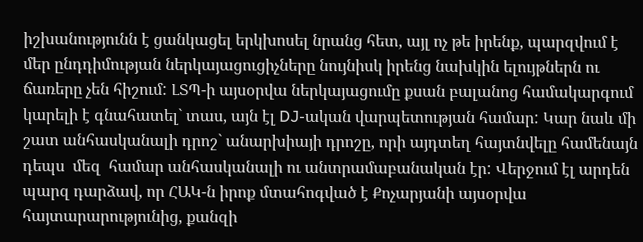իշխանությունն է ցանկացել երկխոսել նրանց հետ, այլ ոչ թե իրենք, պարզվում է մեր ընդդիմության ներկայացուցիչները նույնիսկ իրենց նախկին ելույթներն ու ճառերը չեն հիշում: ԼՏՊ-ի այսօրվա ներկայացումը քսան բալանոց համակարգում կարելի է գնահատել` տաս, այն էլ DJ-ական վարպետության համար: Կար նաև մի շատ անհասկանալի դրոշ` անարխիայի դրոշը, որի այդտեղ հայտնվելը համենայն դեպս  մեզ  համար անհասկանալի ու անտրամաբանական էր: Վերջում էլ արդեն պարզ դարձավ, որ ՀԱԿ-ն իրոք մտահոգված է Քոչարյանի այսօրվա հայտարարությունից, քանզի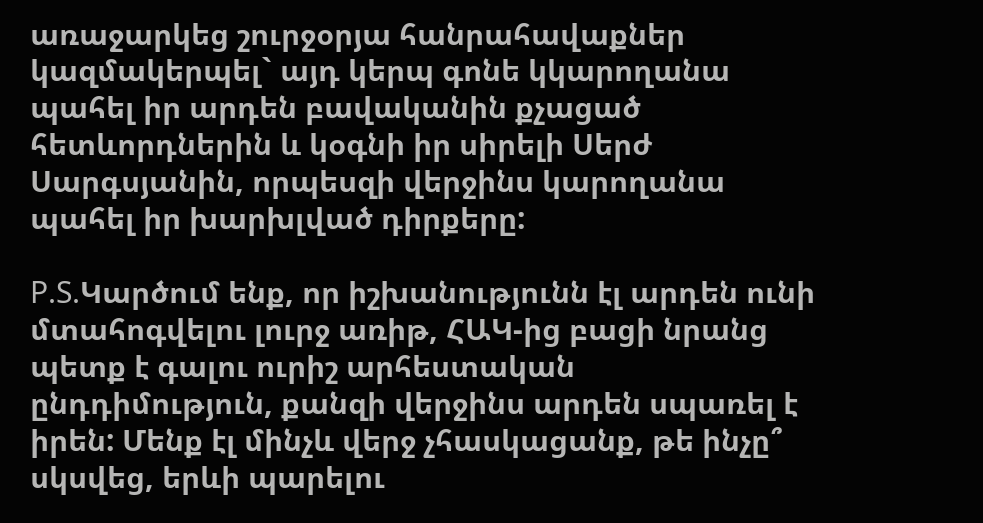առաջարկեց շուրջօրյա հանրահավաքներ կազմակերպել` այդ կերպ գոնե կկարողանա պահել իր արդեն բավականին քչացած հետևորդներին և կօգնի իր սիրելի Սերժ Սարգսյանին, որպեսզի վերջինս կարողանա պահել իր խարխլված դիրքերը:

P.S.Կարծում ենք, որ իշխանությունն էլ արդեն ունի մտահոգվելու լուրջ առիթ, ՀԱԿ-ից բացի նրանց պետք է գալու ուրիշ արհեստական ընդդիմություն, քանզի վերջինս արդեն սպառել է իրեն: Մենք էլ մինչև վերջ չհասկացանք, թե ինչը՞ սկսվեց, երևի պարելու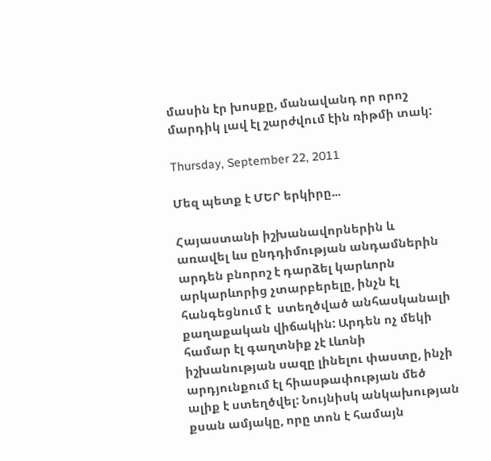մասին էր խոսքը, մանավանդ որ որոշ մարդիկ լավ էլ շարժվում էին ռիթմի տակ:

Thursday, September 22, 2011

Մեզ պետք է ՄԵՐ երկիրը...

Հայաստանի իշխանավորներին և առավել ևս ընդդիմության անդամներին  արդեն բնորոշ է դարձել կարևորն արկարևորից չտարբերելը, ինչն էլ հանգեցնում է  ստեղծված անհասկանալի քաղաքական վիճակին: Արդեն ոչ մեկի համար էլ գաղտնիք չէ Լևոնի իշխանության սազը լինելու փաստը, ինչի արդյունքում էլ հիասթափության մեծ ալիք է ստեղծվել: Նույնիսկ անկախության քսան ամյակը, որը տոն է համայն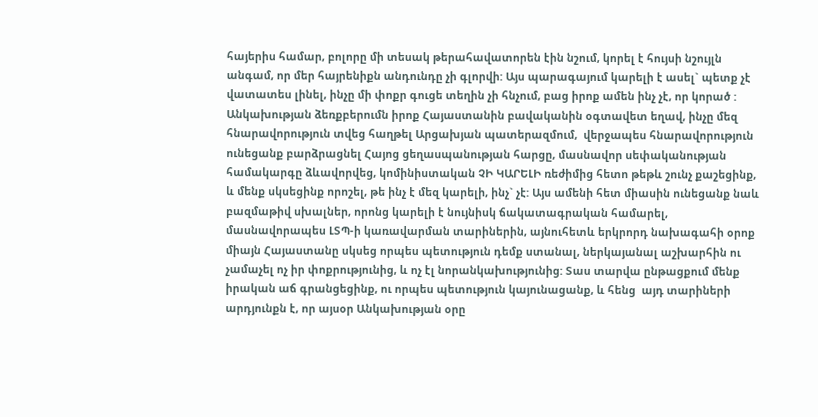հայերիս համար, բոլորը մի տեսակ թերահավատորեն էին նշում, կորել է հույսի նշույլն անգամ, որ մեր հայրենիքն անդունդը չի գլորվի: Այս պարագայում կարելի է ասել` պետք չէ վատատես լինել, ինչը մի փոքր գուցե տեղին չի հնչում, բաց իրոք ամեն ինչ չէ, որ կորած : Անկախության ձեռքբերումն իրոք Հայաստանին բավականին օգտավետ եղավ, ինչը մեզ հնարավորություն տվեց հաղթել Արցախյան պատերազմում,  վերջապես հնարավորություն ունեցանք բարձրացնել Հայոց ցեղասպանության հարցը, մասնավոր սեփականության համակարգը ձևավորվեց, կոմինիստական ՉԻ ԿԱՐԵԼԻ ռեժիմից հետո թեթև շունչ քաշեցինք, և մենք սկսեցինք որոշել, թե ինչ է մեզ կարելի, ինչ` չէ: Այս ամենի հետ միասին ունեցանք նաև բազմաթիվ սխալներ, որոնց կարելի է նույնիսկ ճակատագրական համարել, մասնավորապես ԼՏՊ-ի կառավարման տարիներին, այնուհետև երկրորդ նախագահի օրոք միայն Հայաստանը սկսեց որպես պետություն դեմք ստանալ, ներկայանալ աշխարհին ու չամաչել ոչ իր փոքրությունից, և ոչ էլ նորանկախությունից: Տաս տարվա ընթացքում մենք իրական աճ գրանցեցինք, ու որպես պետություն կայունացանք, և հենց  այդ տարիների արդյունքն է, որ այսօր Անկախության օրը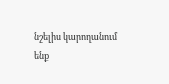նշելիս կարողանում ենք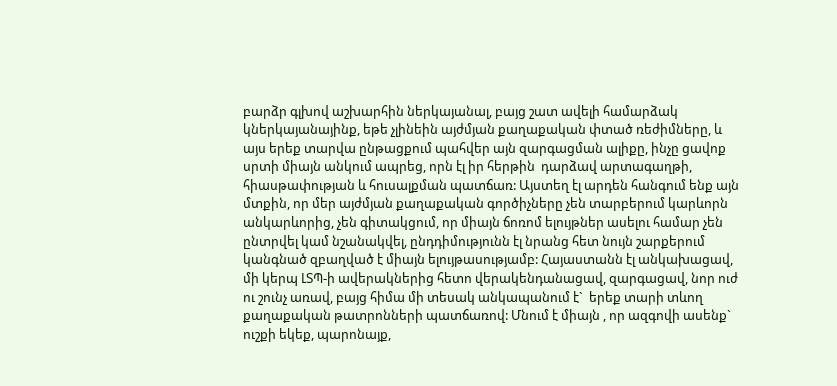բարձր գլխով աշխարհին ներկայանալ, բայց շատ ավելի համարձակ կներկայանայինք, եթե չլինեին այժմյան քաղաքական փտած ռեժիմները, և այս երեք տարվա ընթացքում պահվեր այն զարգացման ալիքը, ինչը ցավոք սրտի միայն անկում ապրեց, որն էլ իր հերթին  դարձավ արտագաղթի, հիասթափության և հուսալքման պատճառ: Այստեղ էլ արդեն հանգում ենք այն մտքին, որ մեր այժմյան քաղաքական գործիչները չեն տարբերում կարևորն անկարևորից, չեն գիտակցում, որ միայն ճոռոմ ելույթներ ասելու համար չեն ընտրվել կամ նշանակվել, ընդդիմությունն էլ նրանց հետ նույն շարքերում կանգնած զբաղված է միայն ելույթասությամբ: Հայաստանն էլ անկախացավ, մի կերպ ԼՏՊ-ի ավերակներից հետո վերակենդանացավ, զարգացավ, նոր ուժ ու շունչ առավ, բայց հիմա մի տեսակ անկապանում է`  երեք տարի տևող քաղաքական թատրոնների պատճառով: Մնում է միայն , որ ազգովի ասենք` ուշքի եկեք, պարոնայք,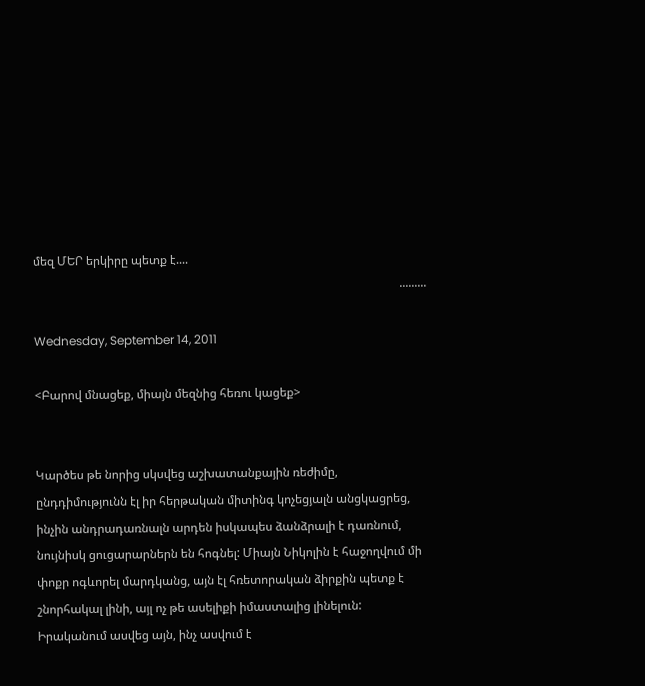մեզ ՄԵՐ երկիրը պետք է....
                                                                                                                          .........

Wednesday, September 14, 2011

<Բարով մնացեք, միայն մեզնից հեռու կացեք>


Կարծես թե նորից սկսվեց աշխատանքային ռեժիմը, ընդդիմությունն էլ իր հերթական միտինգ կոչեցյալն անցկացրեց, ինչին անդրադառնալն արդեն իսկապես ձանձրալի է դառնում, նույնիսկ ցուցարարներն են հոգնել: Միայն Նիկոլին է հաջողվում մի փոքր ոգևորել մարդկանց, այն էլ հռետորական ձիրքին պետք է շնորհակալ լինի, այլ ոչ թե ասելիքի իմաստալից լինելուն: Իրականում ասվեց այն, ինչ ասվում է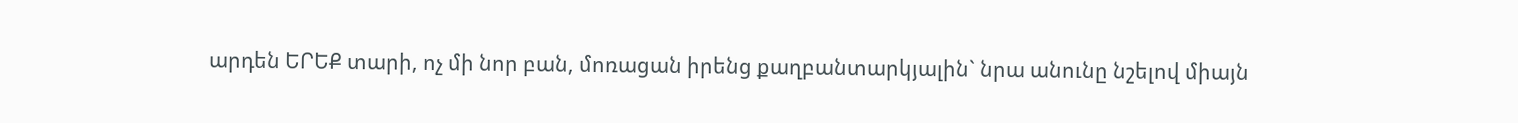արդեն ԵՐԵՔ տարի, ոչ մի նոր բան, մոռացան իրենց քաղբանտարկյալին` նրա անունը նշելով միայն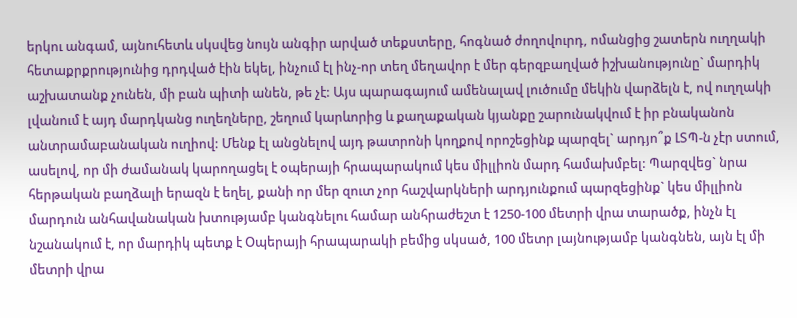երկու անգամ, այնուհետև սկսվեց նույն անգիր արված տեքստերը, հոգնած ժողովուրդ, ոմանցից շատերն ուղղակի հետաքրքրությունից դրդված էին եկել, ինչում էլ ինչ-որ տեղ մեղավոր է մեր գերզբաղված իշխանությունը` մարդիկ աշխատանք չունեն, մի բան պիտի անեն, թե չէ: Այս պարագայում ամենալավ լուծումը մեկին վարձելն է, ով ուղղակի լվանում է այդ մարդկանց ուղեղները, շեղում կարևորից և քաղաքական կյանքը շարունակվում է իր բնականոն անտրամաբանական ուղիով: Մենք էլ անցնելով այդ թատրոնի կողքով որոշեցինք պարզել` արդյո՞ք ԼՏՊ-ն չէր ստում, ասելով, որ մի ժամանակ կարողացել է օպերայի հրապարակում կես միլլիոն մարդ համախմբել: Պարզվեց` նրա հերթական բաղձալի երազն է եղել, քանի որ մեր զուտ չոր հաշվարկների արդյունքում պարզեցինք` կես միլլիոն մարդուն անհավանական խտությամբ կանգնելու համար անհրաժեշտ է 1250-100 մետրի վրա տարածք, ինչն էլ նշանակում է, որ մարդիկ պետք է Օպերայի հրապարակի բեմից սկսած, 100 մետր լայնությամբ կանգնեն, այն էլ մի մետրի վրա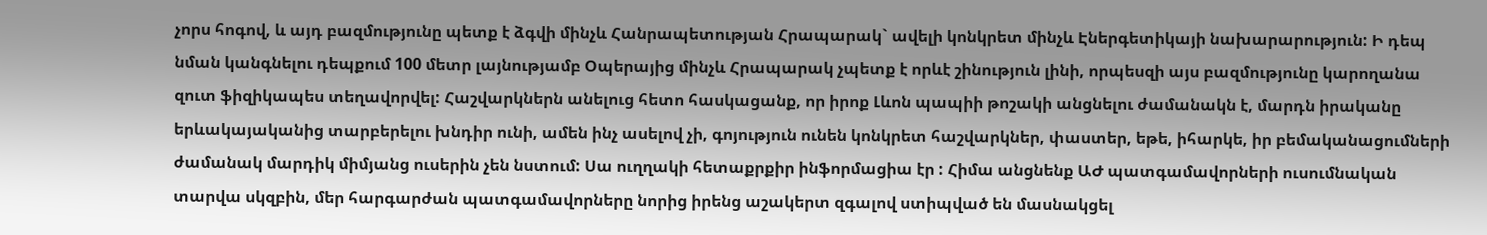չորս հոգով, և այդ բազմությունը պետք է ձգվի մինչև Հանրապետության Հրապարակ` ավելի կոնկրետ մինչև Էներգետիկայի նախարարություն: Ի դեպ նման կանգնելու դեպքում 100 մետր լայնությամբ Օպերայից մինչև Հրապարակ չպետք է որևէ շինություն լինի, որպեսզի այս բազմությունը կարողանա զուտ ֆիզիկապես տեղավորվել: Հաշվարկներն անելուց հետո հասկացանք, որ իրոք Լևոն պապիի թոշակի անցնելու ժամանակն է, մարդն իրականը երևակայականից տարբերելու խնդիր ունի, ամեն ինչ ասելով չի, գոյություն ունեն կոնկրետ հաշվարկներ, փաստեր, եթե, իհարկե, իր բեմականացումների ժամանակ մարդիկ միմյանց ուսերին չեն նստում: Սա ուղղակի հետաքրքիր ինֆորմացիա էր : Հիմա անցնենք ԱԺ պատգամավորների ուսումնական տարվա սկզբին, մեր հարգարժան պատգամավորները նորից իրենց աշակերտ զգալով ստիպված են մասնակցել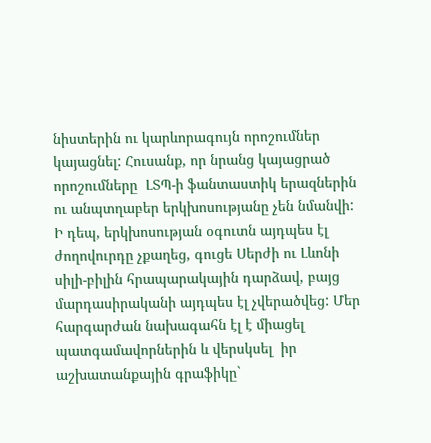նիստերին ու կարևորագույն որոշումներ կայացնել: Հուսանք, որ նրանց կայացրած որոշումները  ԼՏՊ-ի ֆանտաստիկ երազներին ու անպտղաբեր երկխոսությանը չեն նմանվի: Ի դեպ, երկխոսության օգուտն այդպես էլ ժողովուրդը չքաղեց, գուցե Սերժի ու Լևոնի սիլի-բիլին հրապարակային դարձավ, բայց մարդասիրականի այդպես էլ չվերածվեց: Մեր հարգարժան նախագահն էլ է միացել պատգամավորներին և վերսկսել  իր աշխատանքային գրաֆիկը`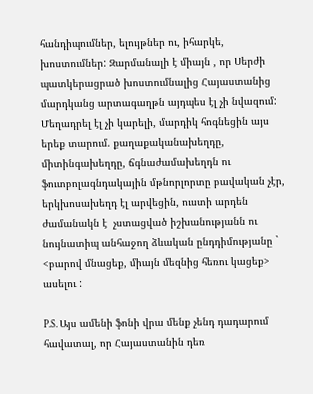հանդիպումներ, ելույթներ ու, իհարկե, խոստումներ: Զարմանալի է միայն , որ Սերժի պատկերացրած խոստումնալից Հայաստանից  մարդկանց արտագաղթն այդպես էլ չի նվազում: Մեղադրել էլ չի կարելի, մարդիկ հոգնեցին այս երեք տարում. քաղաքականախեղդը, միտինգախեղդը, ճգնաժամախեղդն ու ֆուտբոլագնդակային մթնորլորտը բավական չէր, երկխոսախեղդ էլ արվեցին, ուստի արդեն ժամանակն է  չստացված իշխանությանն ու նույնատիպ անհաջող ձևական ընդդիմությանը ` <բարով մնացեք, միայն մեզնից հեռու կացեք> ասելու :

P.S. Այս ամենի ֆոնի վրա մենք չենդ դադարում հավատալ, որ Հայաստանին դեռ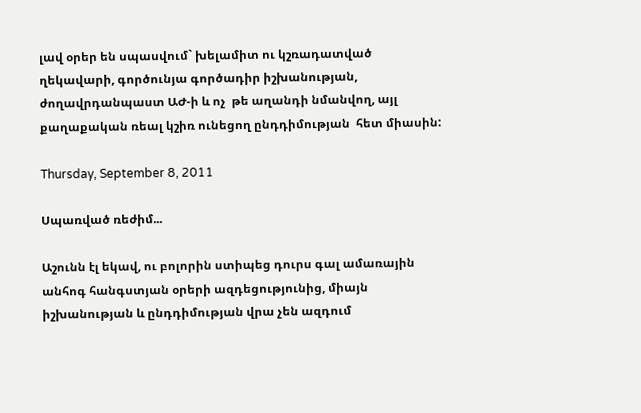լավ օրեր են սպասվում` խելամիտ ու կշռադատված ղեկավարի, գործունյա գործադիր իշխանության, ժողավրդանպաստ ԱԺ-ի և ոչ  թե աղանդի նմանվող, այլ քաղաքական ռեալ կշիռ ունեցող ընդդիմության  հետ միասին:

Thursday, September 8, 2011

Սպառված ռեժիմ...

Աշունն էլ եկավ, ու բոլորին ստիպեց դուրս գալ ամառային անհոգ հանգստյան օրերի ազդեցությունից, միայն իշխանության և ընդդիմության վրա չեն ազդում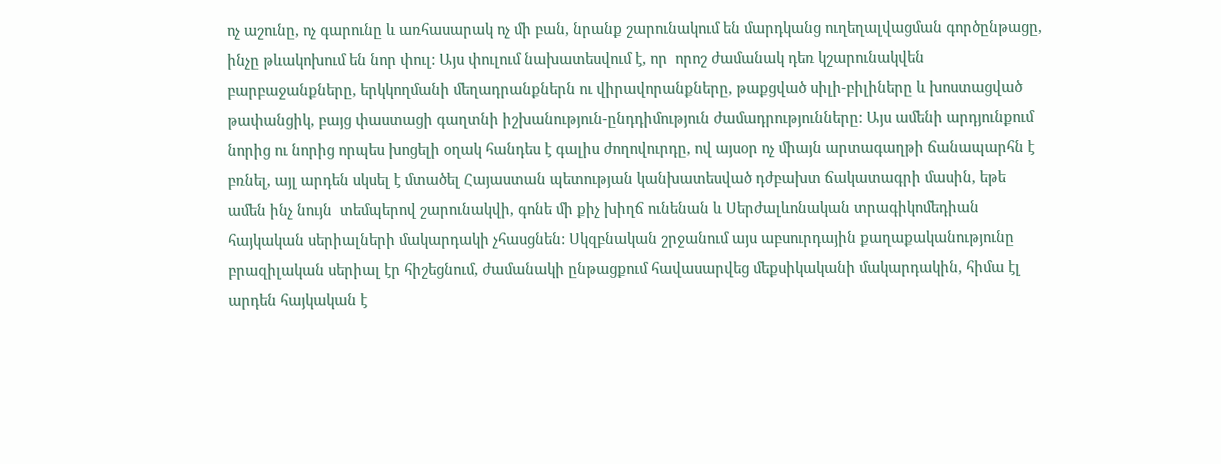ոչ աշունը, ոչ գարունը և առհասարակ ոչ մի բան, նրանք շարունակում են մարդկանց ուղեղալվացման գործընթացը, ինչը թևակոխում են նոր փուլ: Այս փուլում նախատեսվում է, որ  որոշ ժամանակ դեռ կշարունակվեն բարբաջանքները, երկկողմանի մեղադրանքներն ու վիրավորանքները, թաքցված սիլի-բիլիները և խոստացված թափանցիկ, բայց փաստացի գաղտնի իշխանություն-ընդդիմություն ժամադրությունները: Այս ամենի արդյունքում նորից ու նորից որպես խոցելի օղակ հանդես է գալիս ժողովուրդը, ով այսօր ոչ միայն արտագաղթի ճանապարհն է բռնել, այլ արդեն սկսել է մտածել Հայաստան պետության կանխատեսված դժբախտ ճակատագրի մասին, եթե ամեն ինչ նույն  տեմպերով շարունակվի, գոնե մի քիչ խիղճ ունենան և Սերժալևոնական տրագիկոմեդիան հայկական սերիալների մակարդակի չհասցնեն: Սկզբնական շրջանում այս աբսուրդային քաղաքականությունը բրազիլական սերիալ էր հիշեցնում, ժամանակի ընթացքում հավասարվեց մեքսիկականի մակարդակին, հիմա էլ արդեն հայկական է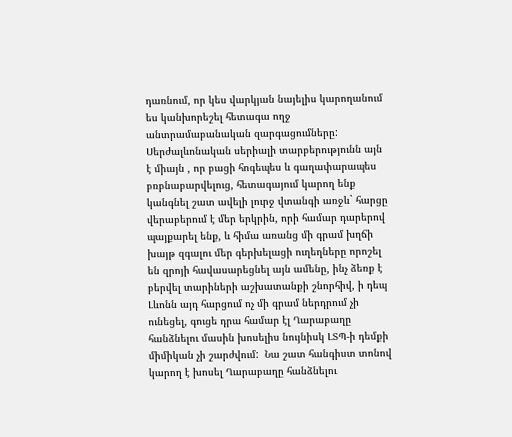դառնում, որ կես վարկյան նայելիս կարողանում ես կանխորեշել հետագա ողջ անտրամաբանական զարգացումները: Սերժալևոնական սերիալի տարբերությունն այն է միայն , որ բացի հոգեպես և գաղափարապես բռբնաբարվելուց, հետագայում կարող ենք կանգնել շատ ավելի լուրջ վտանգի առջև` հարցը վերաբերում է մեր երկրին, որի համար դարերով պայքարել ենք, և հիմա առանց մի գրամ խղճի խայթ զգալու մեր գերխելացի ուղեղները որոշել են զրոյի հավասարեցնել այն ամենը, ինչ ձեռք է բերվել տարիների աշխատանքի շնորհիվ, ի դեպ Լևոնն այդ հարցում ոչ մի գրամ ներդրում չի ունեցել, գուցե դրա համար էլ Ղարաբաղը հանձնելու մասին խոսելիս նույնիսկ ԼՏՊ-ի դեմքի միմիկան չի շարժվում:  Նա շատ հանգիստ տոնով կարող է խոսել Ղարաբաղը հանձնելու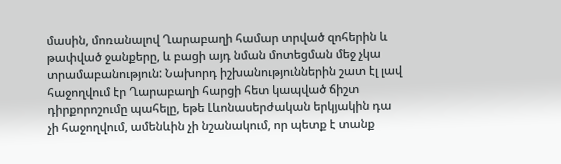մասին, մոռանալով Ղարաբաղի համար տրված զոհերին և թափված ջանքերը, և բացի այդ նման մոտեցման մեջ չկա տրամաբանություն: Նախորդ իշխանություններին շատ էլ լավ հաջողվում էր Ղարաբաղի հարցի հետ կապված ճիշտ դիրքորոշումը պահելը, եթե Լևոնասերժական երկյակին դա չի հաջողվում, ամենևին չի նշանակում, որ պետք է տանք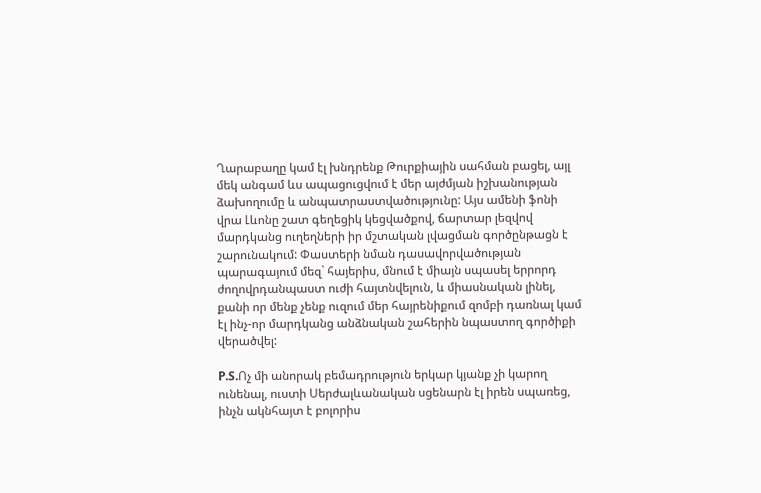Ղարաբաղը կամ էլ խնդրենք Թուրքիային սահման բացել, այլ մեկ անգամ ևս ապացուցվում է մեր այժմյան իշխանության ձախողումը և անպատրաստվածությունը: Այս ամենի ֆոնի վրա Լևոնը շատ գեղեցիկ կեցվածքով, ճարտար լեզվով մարդկանց ուղեղների իր մշտական լվացման գործընթացն է շարունակում: Փաստերի նման դասավորվածության պարագայում մեզ` հայերիս, մնում է միայն սպասել երրորդ ժողովրդանպաստ ուժի հայտնվելուն, և միասնական լինել, քանի որ մենք չենք ուզում մեր հայրենիքում զոմբի դառնալ կամ էլ ինչ-որ մարդկանց անձնական շահերին նպաստող գործիքի վերածվել:

P.S.Ոչ մի անորակ բեմադրություն երկար կյանք չի կարող ունենալ, ուստի Սերժալևանական սցենարն էլ իրեն սպառեց, ինչն ակնհայտ է բոլորիս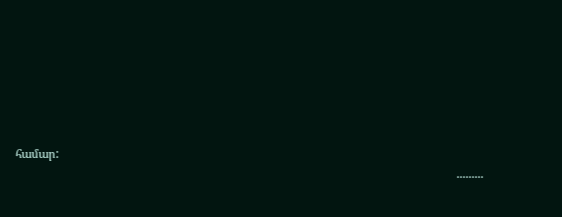համար:
                                                                                                                                                   .........